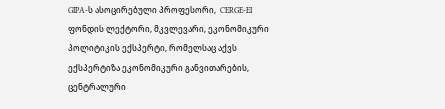GIPA-ს ასოცირებული პროფესორი,  CERGE-EI ფონდის ლექტორი, მკვლევარი, ეკონომიკური პოლიტიკის ექსპერტი, რომელსაც აქვს ექსპერტიზა ეკონომიკური განვითარების, ცენტრალური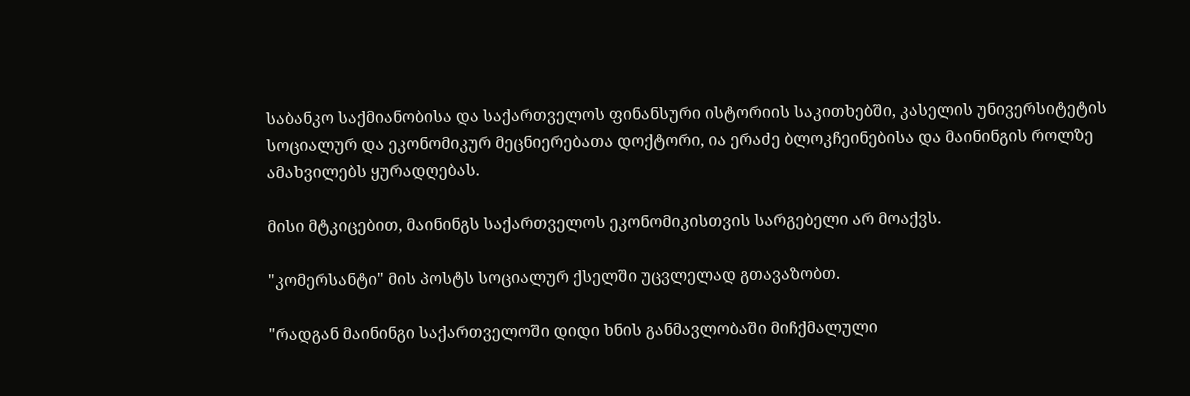საბანკო საქმიანობისა და საქართველოს ფინანსური ისტორიის საკითხებში, კასელის უნივერსიტეტის სოციალურ და ეკონომიკურ მეცნიერებათა დოქტორი, ია ერაძე ბლოკჩეინებისა და მაინინგის როლზე ამახვილებს ყურადღებას.

მისი მტკიცებით, მაინინგს საქართველოს ეკონომიკისთვის სარგებელი არ მოაქვს.

"კომერსანტი" მის პოსტს სოციალურ ქსელში უცვლელად გთავაზობთ.

"რადგან მაინინგი საქართველოში დიდი ხნის განმავლობაში მიჩქმალული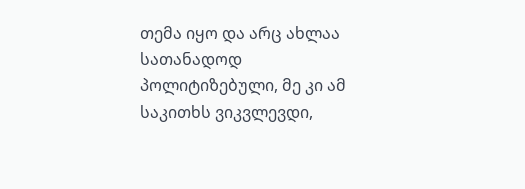თემა იყო და არც ახლაა სათანადოდ პოლიტიზებული, მე კი ამ საკითხს ვიკვლევდი,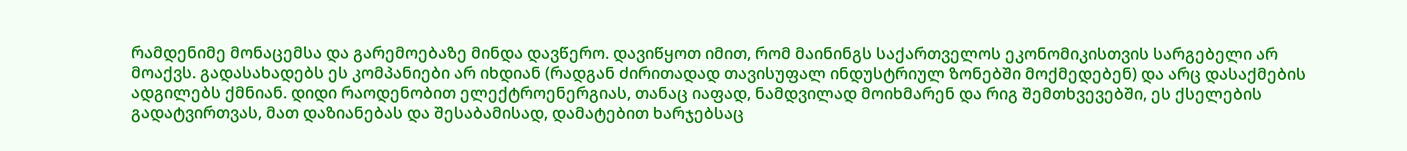რამდენიმე მონაცემსა და გარემოებაზე მინდა დავწერო. დავიწყოთ იმით, რომ მაინინგს საქართველოს ეკონომიკისთვის სარგებელი არ მოაქვს. გადასახადებს ეს კომპანიები არ იხდიან (რადგან ძირითადად თავისუფალ ინდუსტრიულ ზონებში მოქმედებენ) და არც დასაქმების ადგილებს ქმნიან. დიდი რაოდენობით ელექტროენერგიას, თანაც იაფად, ნამდვილად მოიხმარენ და რიგ შემთხვევებში, ეს ქსელების გადატვირთვას, მათ დაზიანებას და შესაბამისად, დამატებით ხარჯებსაც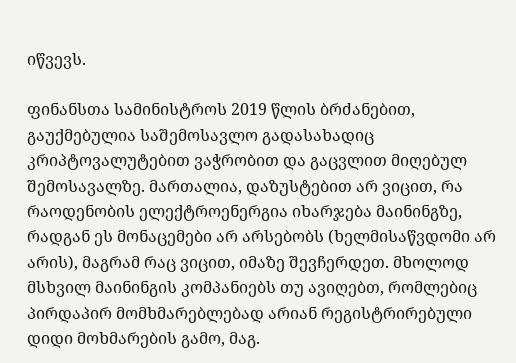იწვევს.

ფინანსთა სამინისტროს 2019 წლის ბრძანებით, გაუქმებულია საშემოსავლო გადასახადიც კრიპტოვალუტებით ვაჭრობით და გაცვლით მიღებულ შემოსავალზე. მართალია, დაზუსტებით არ ვიცით, რა რაოდენობის ელექტროენერგია იხარჯება მაინინგზე, რადგან ეს მონაცემები არ არსებობს (ხელმისაწვდომი არ არის), მაგრამ რაც ვიცით, იმაზე შევჩერდეთ. მხოლოდ მსხვილ მაინინგის კომპანიებს თუ ავიღებთ, რომლებიც პირდაპირ მომხმარებლებად არიან რეგისტრირებული დიდი მოხმარების გამო, მაგ.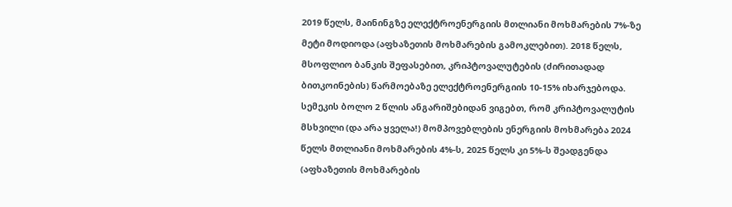2019 წელს, მაინინგზე ელექტროენერგიის მთლიანი მოხმარების 7%-ზე მეტი მოდიოდა (აფხაზეთის მოხმარების გამოკლებით). 2018 წელს, მსოფლიო ბანკის შეფასებით, კრიპტოვალუტების (ძირითადად ბითკოინების) წარმოებაზე ელექტროენერგიის 10-15% იხარჯებოდა. სემეკის ბოლო 2 წლის ანგარიშებიდან ვიგებთ, რომ კრიპტოვალუტის მსხვილი (და არა ყველა!) მომპოვებლების ენერგიის მოხმარება 2024 წელს მთლიანი მოხმარების 4%-ს, 2025 წელს კი 5%-ს შეადგენდა (აფხაზეთის მოხმარების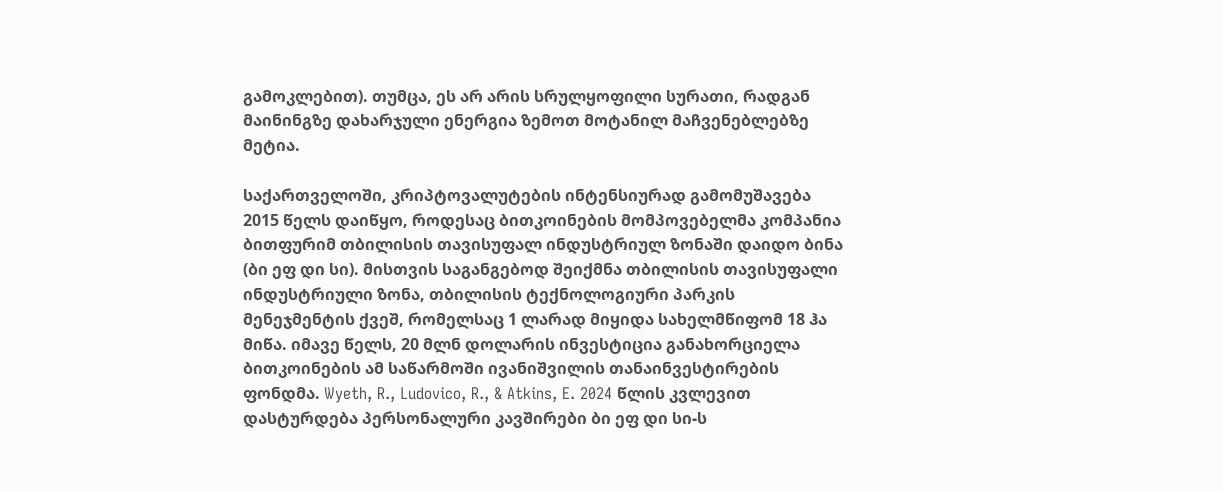გამოკლებით). თუმცა, ეს არ არის სრულყოფილი სურათი, რადგან მაინინგზე დახარჯული ენერგია ზემოთ მოტანილ მაჩვენებლებზე მეტია.

საქართველოში, კრიპტოვალუტების ინტენსიურად გამომუშავება 2015 წელს დაიწყო, როდესაც ბითკოინების მომპოვებელმა კომპანია ბითფურიმ თბილისის თავისუფალ ინდუსტრიულ ზონაში დაიდო ბინა (ბი ეფ დი სი). მისთვის საგანგებოდ შეიქმნა თბილისის თავისუფალი ინდუსტრიული ზონა, თბილისის ტექნოლოგიური პარკის მენეჯმენტის ქვეშ, რომელსაც 1 ლარად მიყიდა სახელმწიფომ 18 ჰა მიწა. იმავე წელს, 20 მლნ დოლარის ინვესტიცია განახორციელა ბითკოინების ამ საწარმოში ივანიშვილის თანაინვესტირების ფონდმა. Wyeth, R., Ludovico, R., & Atkins, E. 2024 წლის კვლევით დასტურდება პერსონალური კავშირები ბი ეფ დი სი-ს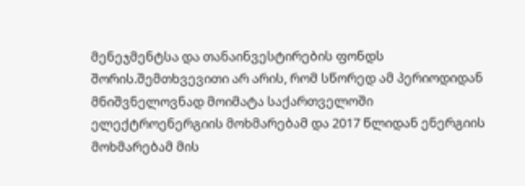მენეჯმენტსა და თანაინვესტირების ფონდს შორის.შემთხვევითი არ არის, რომ სწორედ ამ პერიოდიდან მნიშვნელოვნად მოიმატა საქართველოში ელექტროენერგიის მოხმარებამ და 2017 წლიდან ენერგიის მოხმარებამ მის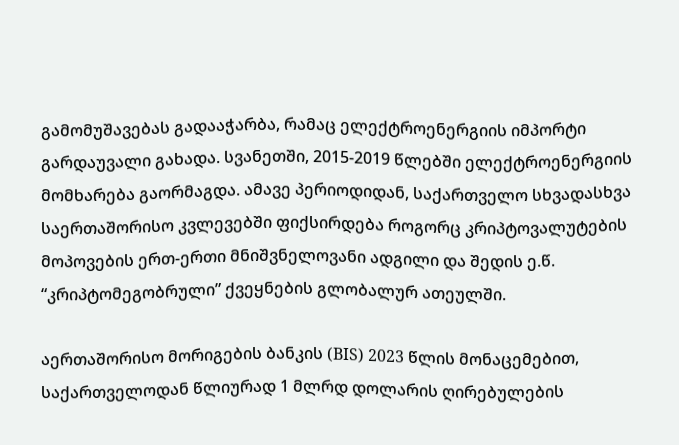გამომუშავებას გადააჭარბა, რამაც ელექტროენერგიის იმპორტი გარდაუვალი გახადა. სვანეთში, 2015-2019 წლებში ელექტროენერგიის მომხარება გაორმაგდა. ამავე პერიოდიდან, საქართველო სხვადასხვა საერთაშორისო კვლევებში ფიქსირდება როგორც კრიპტოვალუტების მოპოვების ერთ-ერთი მნიშვნელოვანი ადგილი და შედის ე.წ. “კრიპტომეგობრული” ქვეყნების გლობალურ ათეულში.

აერთაშორისო მორიგების ბანკის (BIS) 2023 წლის მონაცემებით, საქართველოდან წლიურად 1 მლრდ დოლარის ღირებულების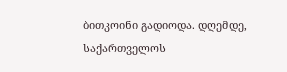ბითკოინი გადიოდა. დღემდე, საქართველოს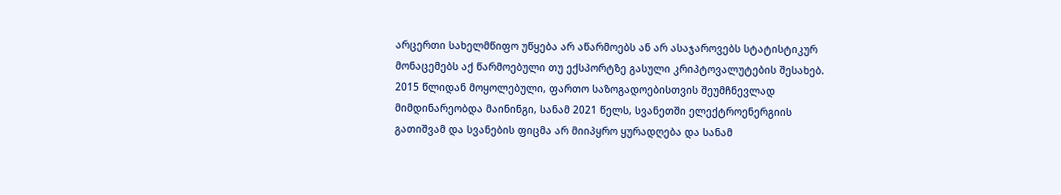არცერთი სახელმწიფო უწყება არ აწარმოებს ან არ ასაჯაროვებს სტატისტიკურ მონაცემებს აქ წარმოებული თუ ექსპორტზე გასული კრიპტოვალუტების შესახებ. 2015 წლიდან მოყოლებული, ფართო საზოგადოებისთვის შეუმჩნევლად მიმდინარეობდა მაინინგი, სანამ 2021 წელს, სვანეთში ელექტროენერგიის გათიშვამ და სვანების ფიცმა არ მიიპყრო ყურადღება და სანამ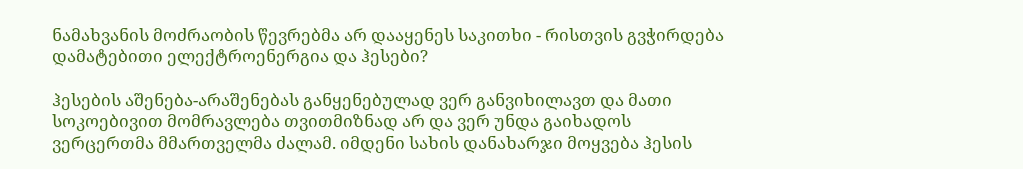ნამახვანის მოძრაობის წევრებმა არ დააყენეს საკითხი - რისთვის გვჭირდება დამატებითი ელექტროენერგია და ჰესები?

ჰესების აშენება-არაშენებას განყენებულად ვერ განვიხილავთ და მათი სოკოებივით მომრავლება თვითმიზნად არ და ვერ უნდა გაიხადოს ვერცერთმა მმართველმა ძალამ. იმდენი სახის დანახარჯი მოყვება ჰესის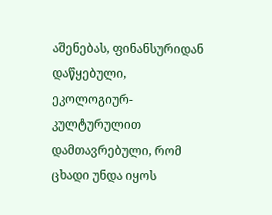აშენებას, ფინანსურიდან დაწყებული, ეკოლოგიურ-კულტურულით დამთავრებული, რომ ცხადი უნდა იყოს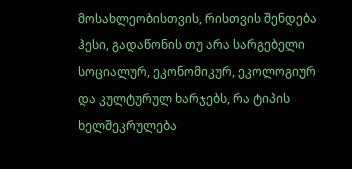მოსახლეობისთვის, რისთვის შენდება ჰესი, გადაწონის თუ არა სარგებელი სოციალურ, ეკონომიკურ, ეკოლოგიურ და კულტურულ ხარჯებს, რა ტიპის ხელშეკრულება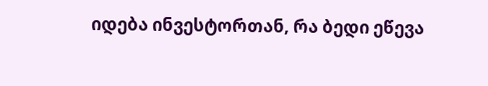იდება ინვესტორთან, რა ბედი ეწევა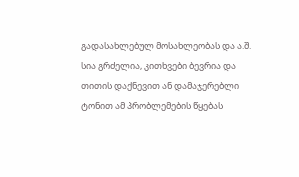გადასახლებულ მოსახლეობას და ა.შ. სია გრძელია, კითხვები ბევრია და თითის დაქნევით ან დამაჯერებლი ტონით ამ პრობლემების წყებას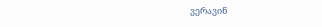ვერავინ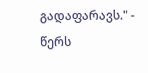გადაფარავს." - წერს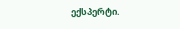ექსპერტი.